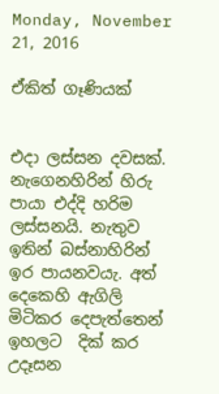Monday, November 21, 2016

ඒකිත් ගෑණියක්


එදා ලස්සන දවසක්. නැගෙනහිරින් හිරු පායා එද්දි හරිම ලස්සනයි. නැතුව ඉතින් බස්නාහිරින් ඉර පායනවයැ. අත් දෙකෙහි ඇගිලි මිටිකර දෙපැත්තෙන් ඉහලට  දික් කර උදෑසන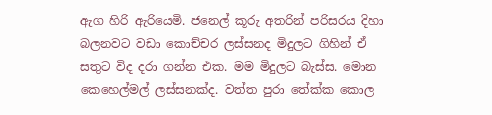ඇග හිරි ඇරියෙමි. ජනෙල් කූරු අතරින් පරිසරය දිහා බලනවට වඩා කොච්චර ලස්සනද මිදුලට ගිහින් ඒ සතුට විද දරා ගන්න එක. මම මිදුලට බැස්ස. මොන කෙහෙල්මල් ලස්සනක්ද. වත්ත පුරා තේක්ක කොල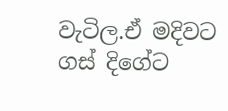වැටිල.ඒ මදිවට ගස් දිගේට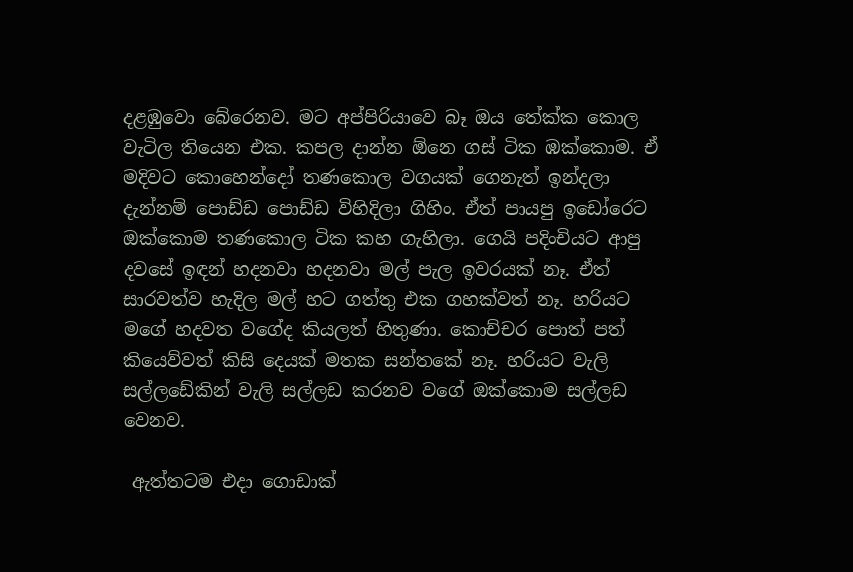දළඹුවො බේරෙනව. මට අප්පිරියාවෙ බෑ ඔය තේක්ක කොල වැටිල තියෙන එක. කපල දාන්න ඕනෙ ගස් ටික ඹක්කොම. ඒ මදිවට කොහෙන්දෝ තණකොල වගයක් ගෙනැත් ඉන්දලා දැන්නම් පොඩ්ඩ පොඩ්ඩ විහිදිලා ගිහිං. ඒත් පායපු ඉඩෝරෙට ඔක්කොම තණකොල ටික කහ ගැහිලා. ගෙයි පදිංචියට ආපු දවසේ ඉඳන් හදනවා හදනවා මල් පැල ඉවරයක් නෑ. ඒත් සාරවත්ව හැදිල මල් හට ගත්තු එක ගහක්වත් නෑ. හරියට මගේ හදවත වගේද කියලත් හිතුණා. කොච්චර පොත් පත් කියෙව්වත් කිසි දෙයක් මතක සන්තකේ නෑ. හරියට වැලි සල්ලඩේකින් වැලි සල්ලඩ කරනව වගේ ඔක්කොම සල්ලඩ වෙනව.

 ඇත්තටම එදා ගොඩාක්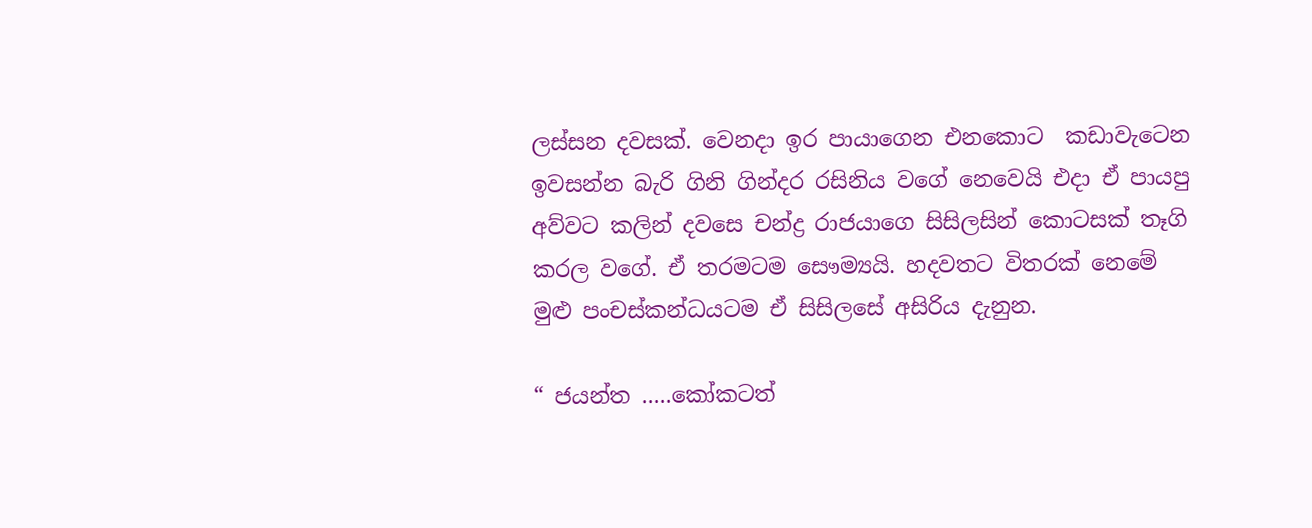ලස්සන දවසක්. වෙනදා ඉර පායාගෙන එනකොට  කඩාවැටෙන ඉවසන්න බැරි ගිනි ගින්දර රසිනිය වගේ නෙවෙයි එදා ඒ පායපු අව්වට කලින් දවසෙ චන්ද්‍ර රාජයාගෙ සිසිලසින් කොටසක් තෑගි කරල වගේ. ඒ තරමටම සෞම්‍යයි. හදවතට විතරක් නෙමේ මුළු පංචස්කන්ධයටම ඒ සිසිලසේ අසිරිය දැනුන.

“ ජයන්ත .....කෝකටත්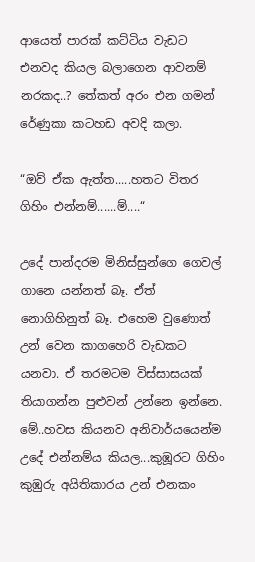ආයෙත් පාරක් කට්ටිය වැඩට එනවද කියල බලාගෙන ආවනම් නරකද..? තේකත් අරං එන ගමන් රේණුකා කටහඩ අවදි කලා.

“ඔව් ඒක ඇත්ත.....හතට විතර ගිහිං එන්නම්......ම්....“

උදේ පාන්දරම මිනිස්සුන්ගෙ ගෙවල් ගානෙ යන්නත් බෑ. ඒත් නොගිහිනුත් බෑ. එහෙම වුණොත් උන් වෙන කාගහෙරි වැඩකට යනවා. ඒ තරමටම විස්සාසයක් තියාගන්න පුළුවන් උන්නෙ ඉන්නෙ. මේ..හවස කියනව අනිවාර්යයෙන්ම උදේ එන්නම්ය කියල...කුඹූරට ගිහිං කුඹුරු අයිතිකාරය උන් එනකං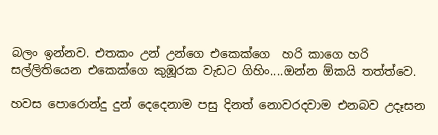බලං ඉන්නව. එතකං උන් උන්ගෙ එකෙක්ගෙ  හරි කාගෙ හරි සල්ලිතියෙන එකෙක්ගෙ කුඹූරක වැඩට ගිහිං....ඔන්න ඕකයි තත්ත්වෙ.

හවස පොරොන්දු දුන් දෙදෙනාම පසු දිනත් නොවරදවාම එනබව උදෑසන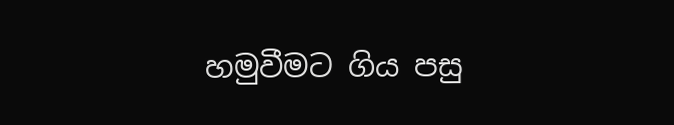හමුවීමට ගිය පසු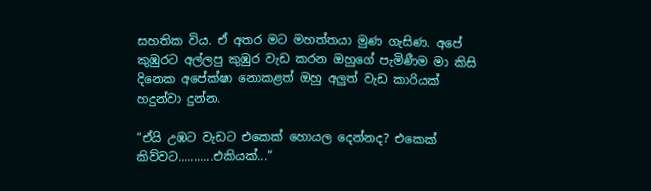සහතික විය. ඒ අතර මට මහත්තයා මුණ ගැසිණ. අපේ කුඹුරට අල්ලපු කුඹුර වැඩ කරන ඔහුගේ පැමිණීම මා කිසි දිනෙක අපේක්ෂා නොකළත් ඔහු අලුත් වැඩ කාරියක් හදුන්වා දුන්න.

“ඒයි උඹට වැඩට එකෙක් හොයල දෙන්නද? එකෙක් කිව්වට...........එකියක්...“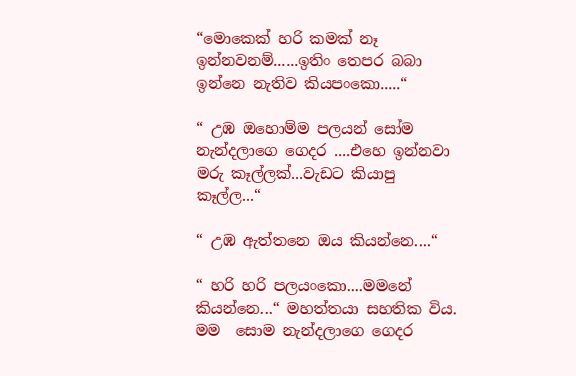“මොකෙක් හරි කමක් නෑ ඉන්නවනම්......ඉතිං තෙපර බබා ඉන්නෙ නැතිව කියපංකො.....“

“ උඹ ඔහොම්ම පලයන් සෝම නැන්දලාගෙ ගෙදර ....එහෙ ඉන්නවා මරු කෑල්ලක්...වැඩට කියාපු කෑල්ල...“

“ උඹ ඇත්තනෙ ඔය කියන්නෙ....“

“ හරි හරි පලයංකො....මමනේ කියන්නෙ...“ මහත්තයා සහතික විය.
මම  සොම නැන්දලාගෙ ගෙදර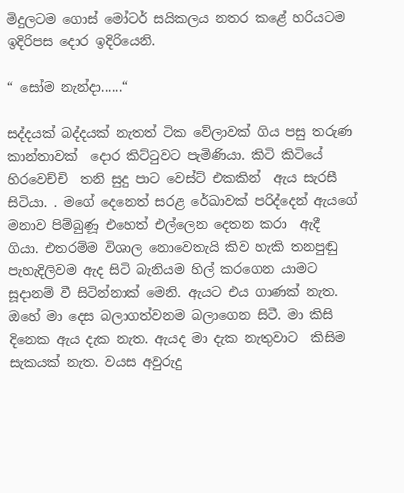මිදුලටම ගොස් මෝටර් සයිකලය නතර කළේ හරියටම ඉදිරිපස දොර ඉදිරියෙනි.

“ සෝම නැන්දා......“

සද්දයක් බද්දයක් නැතත් ටික වේලාවක් ගිය පසු තරුණ කාන්තාවක්  දොර කිට්ටුවට පැමිණියා. කිටි කිටියේ හිරවෙච්චි  තනි සුදු පාට වෙස්ට් එකකින්  ඇය සැරසී  සිටියා. . මගේ දෙනෙත් සරළ රේඛාවක් පරිද්දෙන් ඇයගේ  මනාව පිම්බුණූ එහෙත් එල්ලෙන දෙතන කරා  ඇදී  ගියා. එතරම්ම විශාල නොවෙතැයි කිව හැකි තනපුඬු පැහැදිලිවම ඇද සිටි බැනියම හිල් කරගෙන යාමට සූදානම් වී සිටින්නාක් මෙනි. ඇයට එය ගාණක් නැත. ඔහේ මා දෙස බලාගත්වනම බලාගෙන සිටී. මා කිසි දිනෙක ඇය දැක නැත. ඇයද මා දැක නැතුවාට  කිසිම සැකයක් නැත. වයස අවුරුදු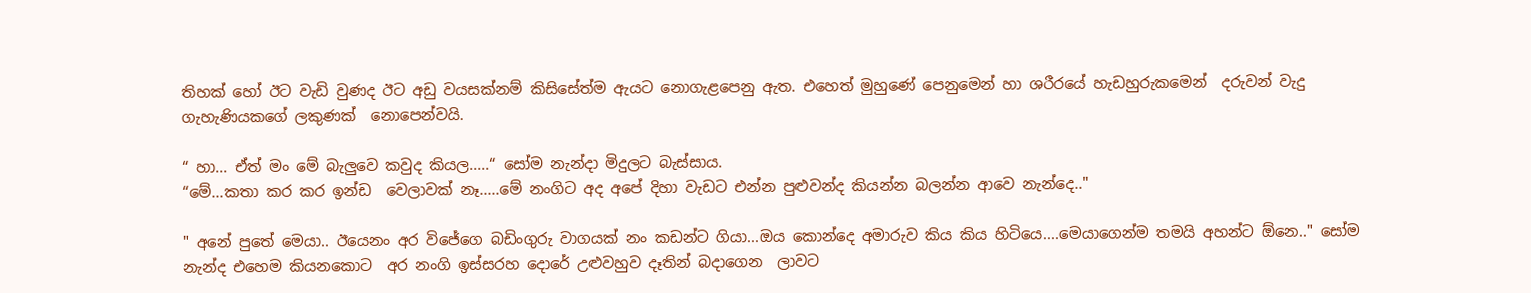තිහක් හෝ ඊට වැඩි වුණද ඊට අඩු වයසක්නම් කිසිසේත්ම ඇයට නොගැළපෙනු ඇත. එහෙත් මුහුණේ පෙනුමෙන් හා ශරීරයේ හැඩහුරුකමෙන්  දරුවන් වැදු  ගැහැණියකගේ ලකුණක්  නොපෙන්වයි.

“ හා... ඒත් මං මේ බැලුවෙ කවුද කියල.....“ සෝම නැන්දා මිදුලට බැස්සාය.
“මේ...කතා කර කර ඉන්ඩ  වෙලාවක් නෑ.....මේ නංගිට අද අපේ දිහා වැඩට එන්න පුළුවන්ද කියන්න බලන්න ආවෙ නැන්දෙ.."

" අනේ පුතේ මෙයා.. ඊයෙනං අර විජේගෙ බඩිංගුරු වාගයක් නං කඩන්ට ගියා...ඔය කොන්දෙ අමාරුව කිය කිය හිටියෙ....මෙයාගෙන්ම තමයි අහන්ට ඕනෙ.." සෝම නැන්ද එහෙම කියනකොට  අර නංගි ඉස්සරහ දොරේ උළුවහුව දෑතින් බදාගෙන  ලාවට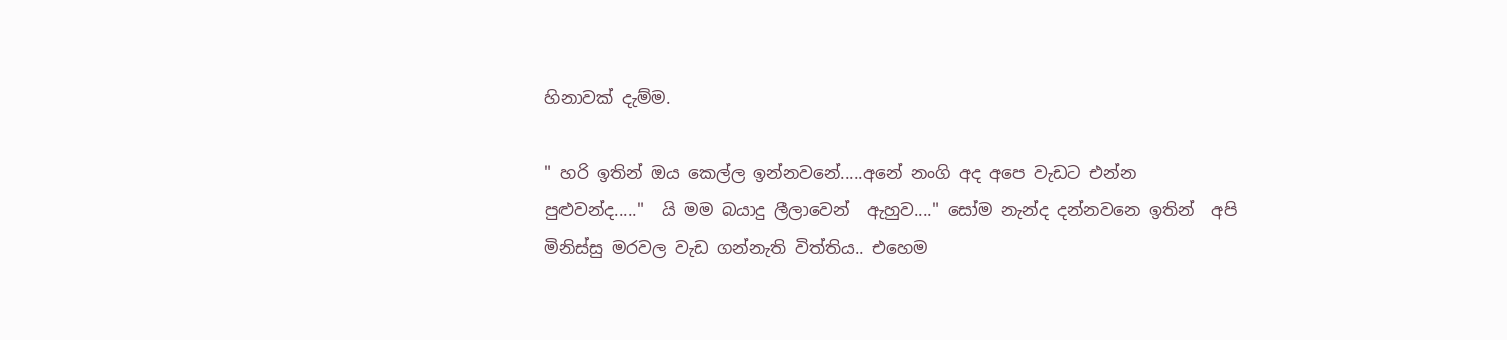හිනාවක් දැම්ම.

" හරි ඉතින් ඔය කෙල්ල ඉන්නවනේ.....අනේ නංගි අද අපෙ වැඩට එන්න පුළුවන්ද....."  යි මම බයාදු ලීලාවෙන්  ඇහුව...." සෝම නැන්ද දන්නවනෙ ඉතින්  අපි මිනිස්සු මරවල වැඩ ගන්නැති විත්තිය.. එහෙම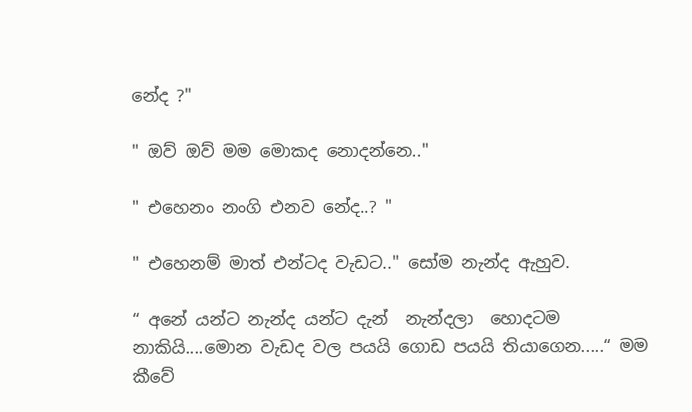නේද ?"

" ඔව් ඔව් මම මොකද නොදන්නෙ.."

" එහෙනං නංගි එනව නේද..? "

" එහෙනම් මාත් එන්ටද වැඩට.." සෝම නැන්ද ඇහුව.

“ අනේ යන්ට නැන්ද යන්ට දැන්  නැන්දලා  හොදටම නාකියි....මොන වැඩද වල පයයි ගොඩ පයයි තියාගෙන.....“ මම කීවේ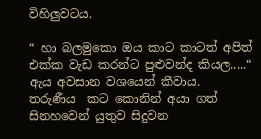විහිලුවටය.

“ හා බලමුකො ඔය කාට කාටත් අපිත් එක්ක වැඩ කරන්ට පුළුවන්ද කියල.....“ ඇය අවසාන වශයෙන් කීවාය.
තරුණීය  කට කොනින් අයා ගත් සිනහවෙන් යුතුව සිදුවන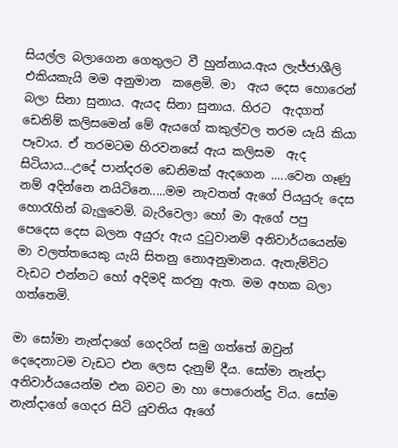සියල්ල බලාගෙන ගෙතුලට වී හුන්නාය.ඇය ලැජ්ජාශීලි එකියකැයි මම අනුමාන  කළෙමි. මා  ඇය දෙස හොරෙන් බලා සිනා සුනාය. ඇයද සිනා සුනාය. හිරට  ඇදගත් ඩෙනිම් කලිසමෙන් මේ ඇයගේ කකුල්වල තරම යැයි කියා පෑවාය. ඒ තරමටම හිරවනසේ ඇය කලිසම  ඇද සිටියාය...උදේ පාන්දරම ඩෙනිමක් ඇදගෙන .....වෙන ගෑණු නම් අදින්නෙ නයිටිනෙ.....මම නැවතත් ඇගේ පියයුරු දෙස හොරැහින් බැලුවෙමි. බැරිවෙලා හෝ මා ඇගේ පපු පෙදෙස දෙස බලන අයුරු ඇය දුටුවානම් අනිවාර්යයෙන්ම මා වලත්තයෙකු යැයි සිතනු නොඅනුමානය. ඇතැම්විට වැඩට එන්නට හෝ අදිමදි කරනු ඇත. මම අහක බලා ගත්තෙමි.

මා සෝමා නැන්දාගේ ගෙදරින් සමු ගත්තේ ඔවුන් දෙදෙනාටම වැඩට එන ලෙස දැනුම් දීය. සෝමා නැන්දා  අනිවාර්යයෙන්ම එන බවට මා හා පොරොන්දු විය. සෝම නැන්දාගේ ගෙදර සිටි යුවතිය ඈගේ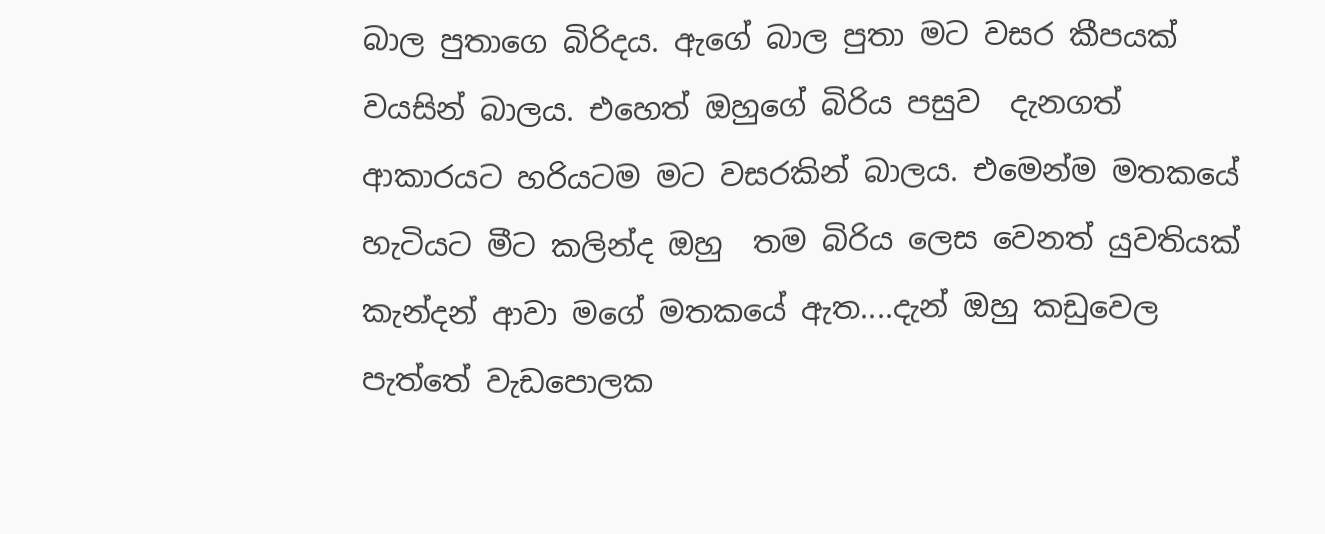බාල පුතාගෙ බිරිදය. ඇගේ බාල පුතා මට වසර කීපයක් වයසින් බාලය. එහෙත් ඔහුගේ බිරිය පසුව  දැනගත් ආකාරයට හරියටම මට වසරකින් බාලය. එමෙන්ම මතකයේ හැටියට මීට කලින්ද ඔහු  තම බිරිය ලෙස වෙනත් යුවතියක් කැන්දන් ආවා මගේ මතකයේ ඇත....දැන් ඔහු කඩුවෙල පැත්තේ වැඩපොලක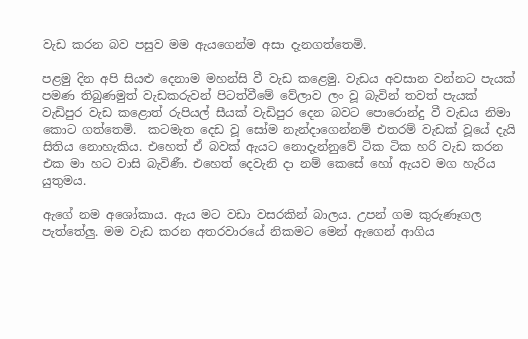වැඩ කරන බව පසුව මම ඇයගෙන්ම අසා දැනගත්තෙමි.

පළමු දින අපි සියළු දෙනාම මහන්සි වී වැඩ කළෙමු. වැඩය අවසාන වන්නට පැයක් පමණ තිබුණමුත් වැඩකරුවන් පිටත්වීමේ වේලාව ලං වූ බැවින් තවත් පැයක් වැඩිපුර වැඩ කළොත් රුපියල් සීයක් වැඩිපුර දෙන බවට පොරොන්දු වී වැඩය නිමා කොට ගත්තෙමි.  කටමැත දෙඩ වූ සෝම නැන්දාගෙන්නම් එතරම් වැඩක් වූයේ දැයි සිතිය නොහැකිය. එහෙත් ඒ බවක් ඇයට නොදැන්නුවේ ටික ටික හරි වැඩ කරන එක මා හට වාසි බැවිණී. එහෙත් දෙවැනි දා නම් කෙසේ හෝ ඇයව මග හැරිය යුතුමය.

ඇගේ නම අශෝකාය. ඇය මට වඩා වසරකින් බාලය. උපන් ගම කුරුණෑගල පැත්තේලු. මම වැඩ කරන අතරවාරයේ නිකමට මෙන් ඇගෙන් ආගිය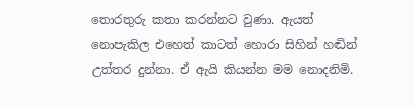තොරතුරු කතා කරන්නට වුණා. ඇයත් නොපැකිල එහෙත් කාටත් හොරා සිහින් හඬින් උත්තර දුන්නා. ඒ ඇයි කියන්න මම නොදනිමි.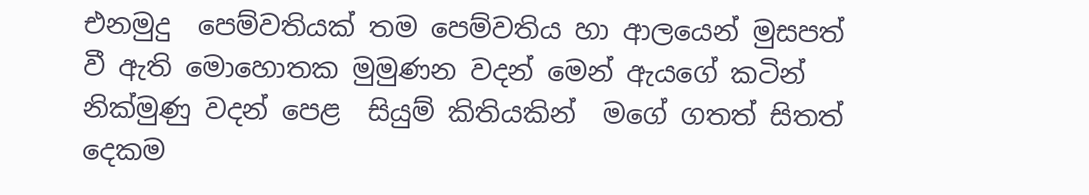එනමුදු  පෙම්වතියක් තම පෙම්වතිය හා ආලයෙන් මුසපත් වී ඇති මොහොතක මුමුණන වදන් මෙන් ඇයගේ කටින් නික්මුණු වදන් පෙළ  සියුම් කිතියකින්  මගේ ගතත් සිතත් දෙකම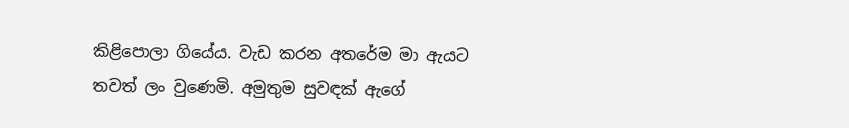කිළිපොලා ගියේය. වැඩ කරන අතරේම මා ඇයට තවත් ලං වුණෙමි. අමුතුම සුවඳක් ඇගේ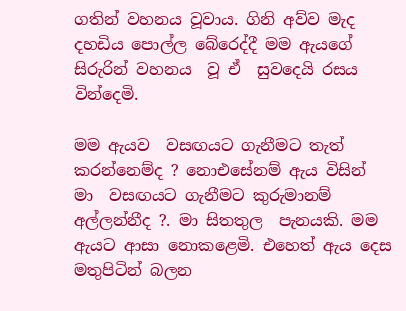ගතින් වහනය වූවාය. ගිනි අව්ව මැද දහඩිය පොල්ල බේරෙද්දී මම ඇයගේ සිරුරින් වහනය  වූ ඒ  සුව‍දෙයි රසය වින්දෙමි.

මම ඇයව  වසඟයට ගැනීමට තැත් කරන්නෙම්ද ? නොඑසේනම් ඇය විසින්  මා  වසඟයට ගැනීමට කුරුමානම් අල්ලන්නීද ?. මා සිතතුල  පැනයකි. මම ඇයට ආසා නොකළෙමි. එහෙත් ඇය දෙස මතුපිටින් බලන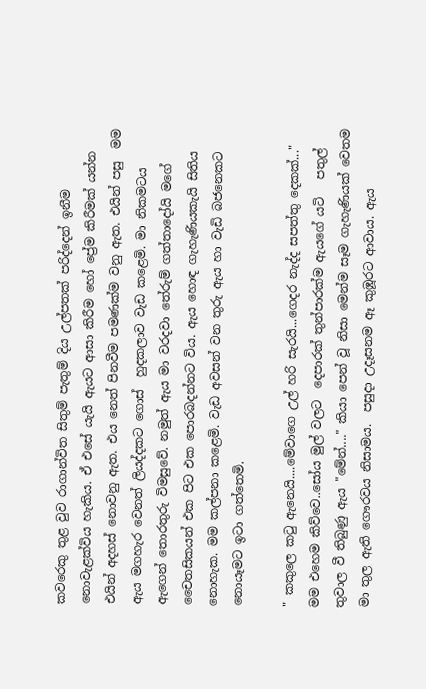කවරෙකු තුළ වුව රාගාන්විත සිතුම් පැතුම් දිය උල්පතක් පරිද්දෙන් ඉනීම නොවැළක්විය හැකිය. ඒ එසේ යැයි ඇයට ආසා කිරීම හෝ ප්‍රේම කිරීමක් යන්න එයින් අදහස් නොවනු ඇත. එය නෙත් පිනවීම පමණක්ම වනු ඇත. එයින් පසු  මම ඇය මගහැර වෙනත් ලියද්දකට ගොස්  හුදකලාව වැඩ කළෙමි. මා නිකමටය ඇගෙන් තොරතුරු විමසුවේ. නමුත් ඇය මා වරදවා තේරුම් ගත්තාදෝයි මගේ චෛතසිකයන් එක පිට එක පොරබදන්නට විය. ඇය හොඳ ගැහැණියකැයි සිතිය නොහැක. මම කල්පනා කළෙමි. වැඩ අවසන් වන තුරු ඇය හා වැඩි බජනෙකට නොයෑමට ඉටා ගත්තෙමි.

" කකුලෙ කටු ඇනෙයි....මේවාගෙ උල් හරි සැරයි...ගෙදර නැද්ද සපත්තු දෙකක්..." මම එහෙම කිව්වෙ..සෝය මුල් වලට  දෙපාරක් තුන්පාරක්ම ඇයගේ යටි   පතුල් තුවාල වී තිබුණු ඇය "මේන්...." කියා පෙන් වූ නිසා මෙන්ම සෑම ගැහැණියක් වෙතම මා තුල ඇති ගෞරවය නිසාමය.  පසුදා උදෑසනම ඈ කුඹූරට ආවාය. ඇය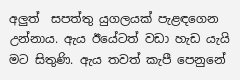අලුත්  සපත්තු යුගලයක් පැළඳගෙන උන්නාය. ඇය ඊයේටත් වඩා හැඩ යැයි මට සිතුණි. ඇය තවත් කැපී පෙනුනේ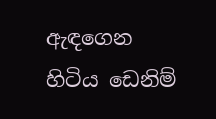ඇඳගෙන හිටිය ඩෙනිම්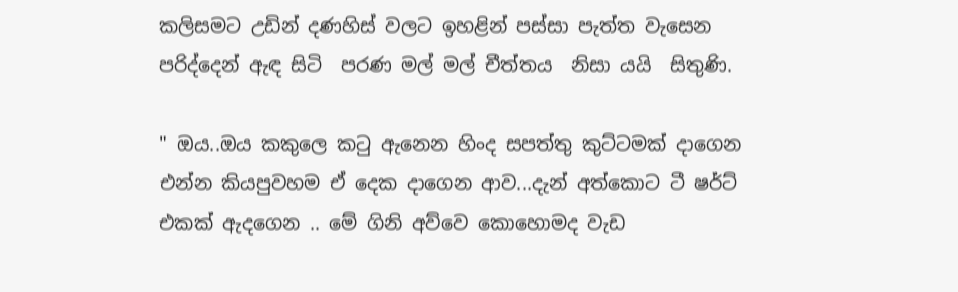කලිසමට උඩින් දණහිස් වලට ඉහළින් පස්සා පැත්ත වැසෙන පරිද්දෙන් ඇඳ සිටි  පරණ මල් මල් චීත්තය  නිසා යයි  සිතුණි.

" ඔය..ඔය කකුලෙ කටු ඇනෙන හිංද සපත්තු කුට්ටමක් දාගෙන එන්න කියපුවහම ඒ දෙක දාගෙන ආව...දැන් අත්කොට ටී ෂර්ට් එකක් ඇදගෙන .. මේ ගිනි අව්වෙ කොහොමද වැඩ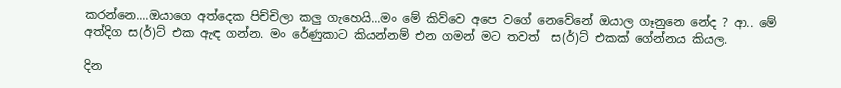කරන්නෙ....ඔයාගෙ අත්දෙක පිච්චිලා කලු ගැහෙයි...මං මේ කිව්වෙ අපෙ වගේ නෙවේනේ ඔයාල ගෑනුනෙ නේද ? ආ.. මේ අත්දිග ස(ර්)ට් එක ඇඳ ගන්න. මං රේණුකාට කියන්නම් එන ගමන් මට තවත්  ස(ර්)ට් එකක් ගේන්නය කියල.

දින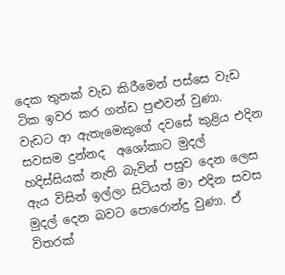දෙක තුනක් වැඩ කිරීමෙන් පස්සෙ වැඩ ටික ඉවර කර ගන්ඩ පුළුවන් වුණා. වැඩට ආ ඇතැමෙකුගේ දවසේ කුළිය එදින සවසම දුන්නද  අශෝකාට මුදල් හදිස්සියක් නැති බැවින් පසුව දෙන ලෙස ඇය විසින් ඉල්ලා සිටියත් මා එදින සවස මුදල් දෙන බවට පොරොන්දු වුණා. ඒ විතරක්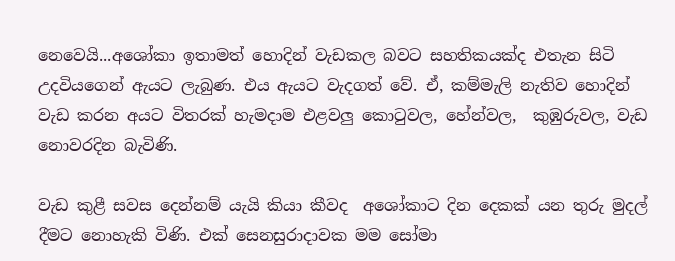නෙවෙයි...අශෝකා ඉතාමත් හොදින් වැඩකල බවට සහතිකයක්ද එතැන සිටි උදවියගෙන් ඇයට ලැබුණ. එය ඇයට වැදගත් වේ. ඒ, කම්මැලි නැතිව හොදින් වැඩ කරන අයට විතරක් හැමදාම එළවලු කොටුවල, හේන්වල,  කුඹුරුවල, වැඩ නොවරදින බැවිණි.

වැඩ කුළී සවස දෙන්නම් යැයි කියා කීවද  අශෝකාට දින දෙකක් යන තුරු මුදල් දීමට නොහැකි විණි. එක් සෙනසුරාදාවක මම සෝමා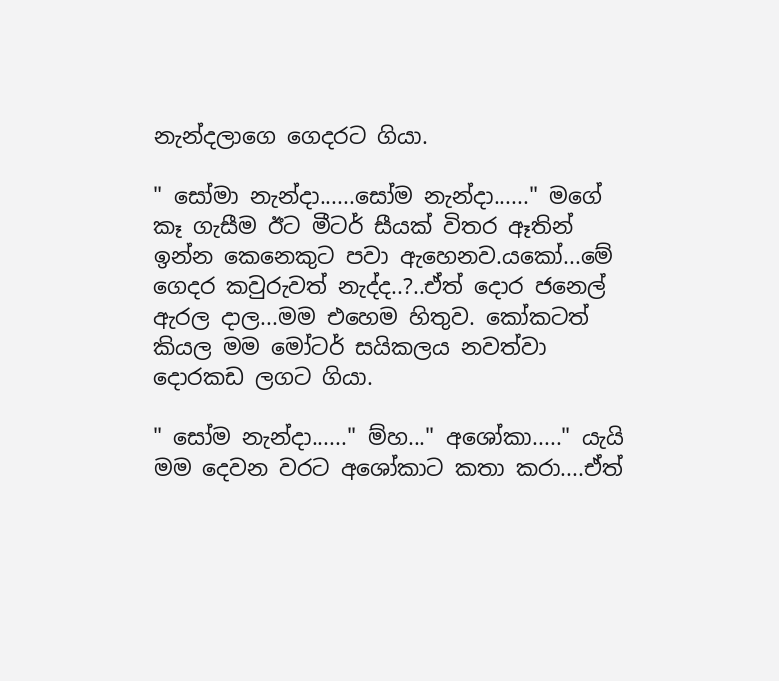නැන්දලාගෙ ගෙදරට ගියා.

" සෝමා නැන්දා......සෝම නැන්දා......" මගේ කෑ ගැසීම ඊට මීටර් සීයක් විතර ඈතින් ඉන්න කෙනෙකුට පවා ඇහෙනව.යකෝ...මේ ගෙදර කවුරුවත් නැද්ද..?..ඒත් දොර ජනෙල් ඇරල දාල...මම එහෙම හිතුව. කෝකටත් කියල මම මෝටර් සයිකලය නවත්වා දොරකඩ ලගට ගියා.

" සෝම නැන්දා......" ම්හ..." අශෝකා....." යැයි මම දෙවන වරට අශෝකාට කතා කරා....ඒත්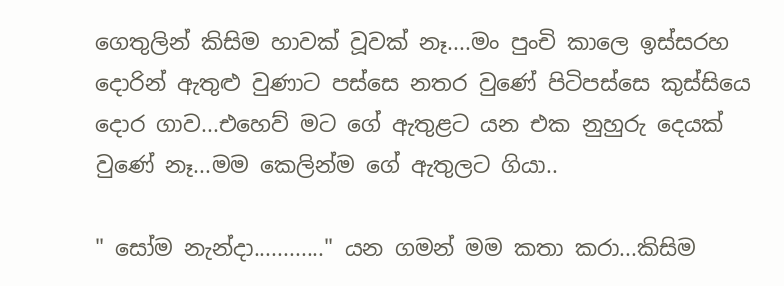ගෙතුලින් කිසිම හාවක් වූවක් නෑ....මං පුංචි කාලෙ ඉස්සරහ දොරින් ඇතුළු වුණාට පස්සෙ නතර වුණේ පිටිපස්සෙ කුස්සියෙ දොර ගාව...එහෙව් මට ගේ ඇතුළට යන එක නුහුරු දෙයක් වුණේ නෑ...මම කෙලින්ම ගේ ඇතුලට ගියා..

" සෝම නැන්දා............" යන ගමන් මම කතා කරා...කිසිම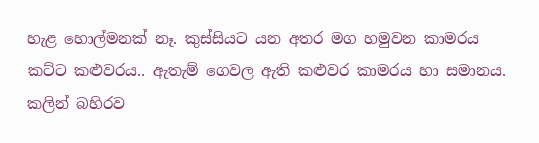හැළ හොල්මනක් නෑ. කුස්සියට යන අතර මග හමුවන කාමරය  කට්ට කළුවරය.. ඇතැම් ගෙවල ඇති කළුවර කාමරය හා සමානය. කලින් බහිරව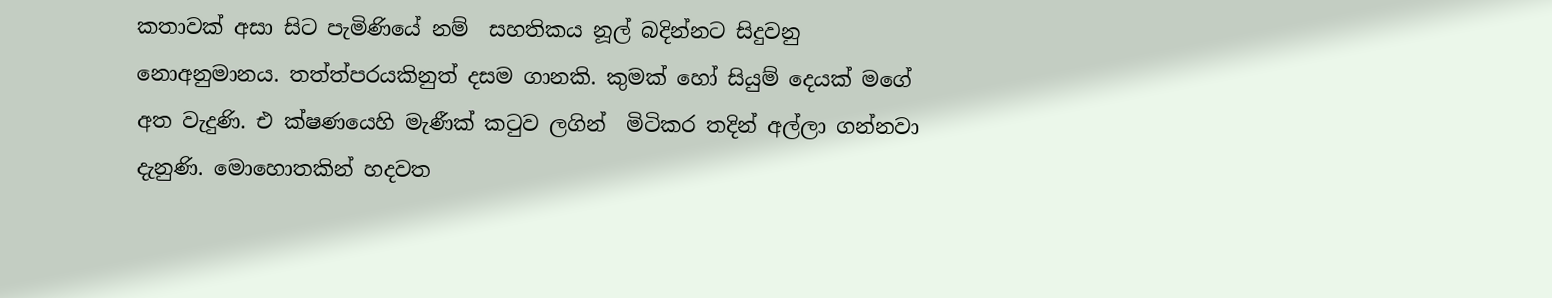කතාවක් අසා සිට පැමිණියේ නම්  සහතිකය නූල් බදින්නට සිදුවනු නොඅනුමානය. තත්ත්පරයකිනුත් දසම ගානකි. කුමක් හෝ සියුම් දෙයක් මගේ අත වැදුණි. එ ක්ෂණයෙහි මැණීක් කටුව ලගින්  මිටිකර තදින් අල්ලා ගන්නවා දැනුණි. මොහොතකින් හදවත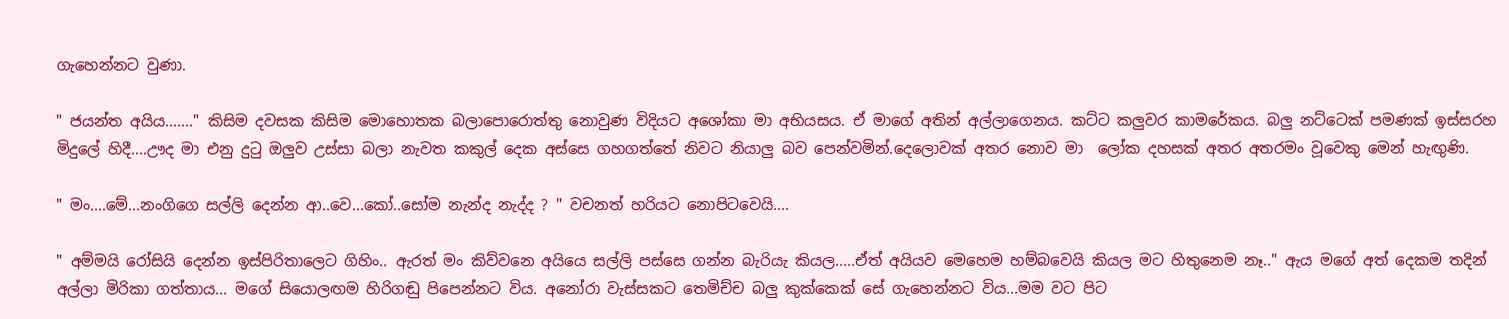ගැහෙන්නට වුණා.

" ජයන්ත අයිය......." කිසිම දවසක කිසිම මොහොතක බලාපොරොත්තු නොවුණ විදියට අශෝකා මා අභියසය. ඒ මාගේ අතින් අල්ලාගෙනය. කට්ට කලුවර කාමරේකය. බලු නට්ටෙක් පමණක් ඉස්සරහ මිදුලේ හිදී....ඌද මා එනු දුටු ඔලුව උස්සා බලා නැවත කකුල් දෙක අස්සෙ ගහගත්තේ නිවට නියාලු බව පෙන්වමින්.දෙලොවක් අතර නොව මා  ලෝක දහසක් අතර අතරමං වූවෙකු මෙන් හැඟුණි.

" මං....මේ...නංගිගෙ සල්ලි දෙන්න ආ..වෙ...කෝ..සෝම නැන්ද නැද්ද ? " වචනත් හරියට නොපිටවෙයි....

" අම්මයි රෝසියි දෙන්න ඉස්පිරිතාලෙට ගිහිං.. ඇරත් මං කිව්වනෙ අයියෙ සල්ලි පස්සෙ ගන්න බැරියැ කියල.....ඒත් අයියව මෙහෙම හම්බවෙයි කියල මට හිතුනෙම නෑ.." ඇය මගේ අත් දෙකම තදින්  අල්ලා මිරිකා ගත්තාය... මගේ සියොලඟම හිරිගඬු පිපෙන්නට විය. අනෝරා වැස්සකට තෙමිච්ච බලු කුක්කෙක් සේ ගැහෙන්නට විය...මම වට පිට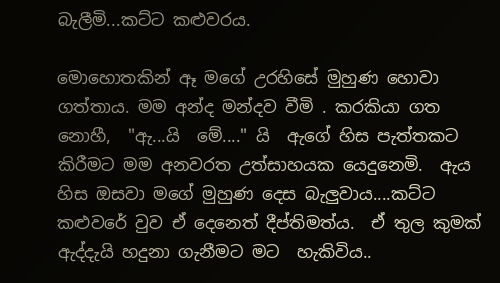බැලීමි...කට්ට කළුවරය.

මොහොතකින් ඈ මගේ උරහිසේ මුහුණ හොවා ගත්තාය. මම අන්ද මන්දව වීමි . කරකියා ගත නොහී,  "ඇ...යි  මේ...." යි  ඇගේ හිස පැත්තකට  කිරීමට මම අනවරත උත්සාහයක යෙදුනෙමි.  ඇය හිස ඔසවා මගේ මුහුණ දෙස බැලුවාය....කට්ට කළුවරේ වුව ඒ දෙනෙත් දීප්තිමත්ය.  ඒ තුල කුමක් ඇද්දැයි හදුනා ගැනීමට මට  හැකිවිය..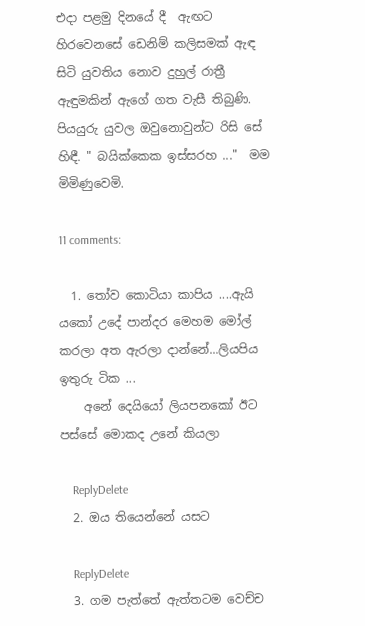එදා පළමු දිනයේ දී  ඇඟට හිරවෙනසේ ඩෙනිම් කලිසමක් ඇඳ සිටි යුවතිය නොව දුහුල් රාත්‍රී ඇඳුමකින් ඇගේ ගත වැසී තිබුණි. පියයුරු යුවල ඔවුනොවුන්ට රිසි සේ හිඳී. " බයික්කෙක ඉස්සරහ ..."  මම මිමිණුවෙමි.

11 comments:

  1. තෝව කොටියා කාපිය ....ඇයි යකෝ උදේ පාන්දර මෙහම මෝල් කරලා අත ඇරලා දාන්නේ...ලියපිය ඉතුරු ටික ...
    අනේ දෙයියෝ ලියපනකෝ ඊට පස්සේ මොකද උනේ කියලා

    ReplyDelete
  2. ඔය තියෙන්නේ යසට

    ReplyDelete
  3. ගම පැත්තේ ඇත්තටම වෙච්ච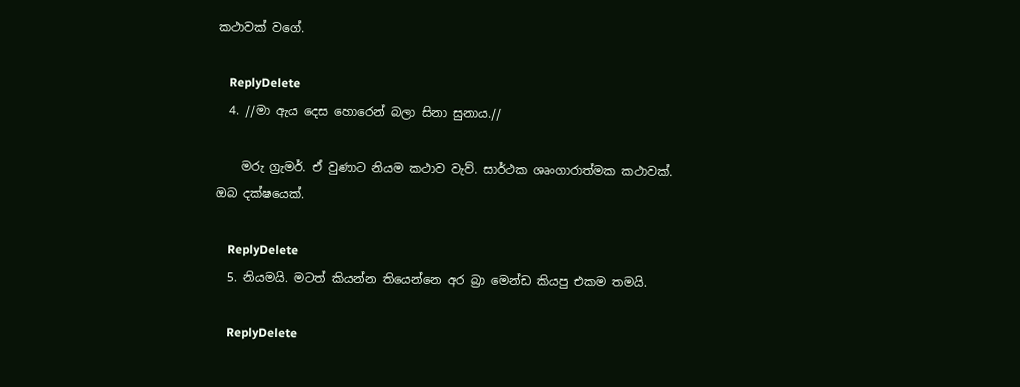කථාවක් වගේ.

    ReplyDelete
  4. //මා ඇය දෙස හොරෙන් බලා සිනා සුනාය.//

    මරු ග්‍රැමර්. ඒ වුණාට නියම කථාව වැව්. සාර්ථක ශෘංගාරාත්මක කථාවක්. ඔබ දක්ෂයෙක්.

    ReplyDelete
  5. නියමයි. මටත් කියන්න තියෙන්නෙ අර බ්‍රා මෙන්ඩ කියපු එකම තමයි.

    ReplyDelete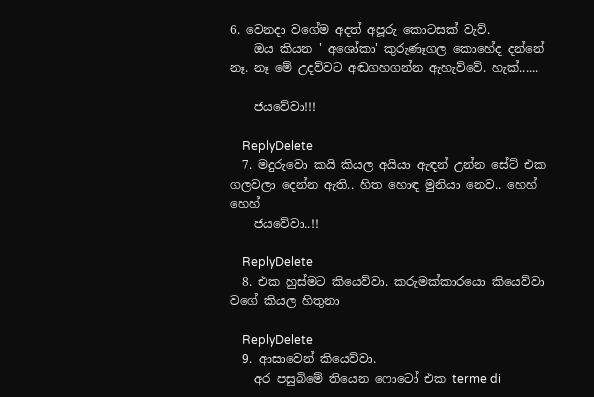6. වෙනදා වගේම අදත් අපූරු කොටසක් වැව්.
    ඔය කියන ' අශෝකා' කුරුණෑගල කොහේද දන්නේ නෑ. නෑ මේ උදව්වට අඬගහගන්න ඇහැව්වේ. හැක්......

    ජයවේවා!!!

    ReplyDelete
  7. මදුරුවො කයි කියල අයියා ඇඳන් උන්න සේට් එක ගලවලා දෙන්න ඇති.. හිත හොඳ මුනියා නෙව.. හෙහ් හෙහ්
    ජයවේවා..!!

    ReplyDelete
  8. එක හුස්මට කියෙව්වා. කරුමක්කාරයො කියෙව්වා වගේ කියල හිතුනා

    ReplyDelete
  9. ආසාවෙන් කියෙව්වා.
    අර පසුබිමේ තියෙන ෆොටෝ එක terme di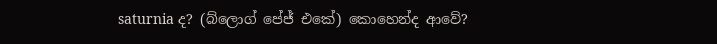saturnia ද? (බ්ලොග් පේජ් එකේ) කොහෙන්ද ආවේ?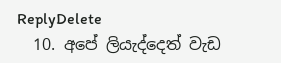ReplyDelete
  10. අපේ ලියැද්දෙත් වැඩ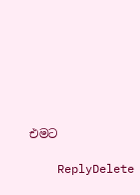එමට

    ReplyDelete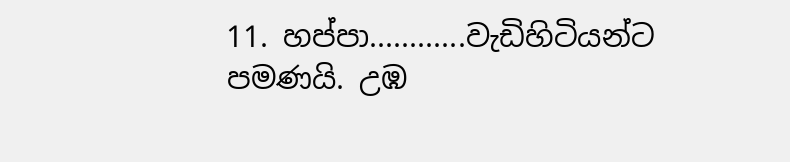11. හප්පා............වැඩිහිටියන්ට පමණයි. උඹ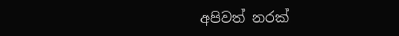අපිවත් නරක්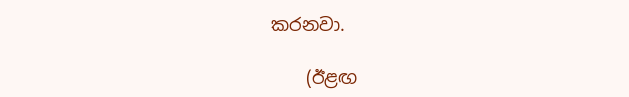කරනවා.

    (ඊළඟ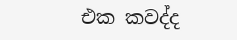එක කවද්ද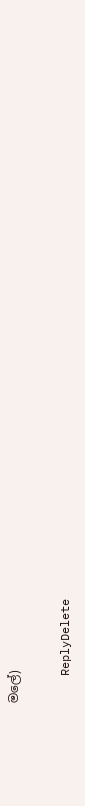මලේ)

    ReplyDelete